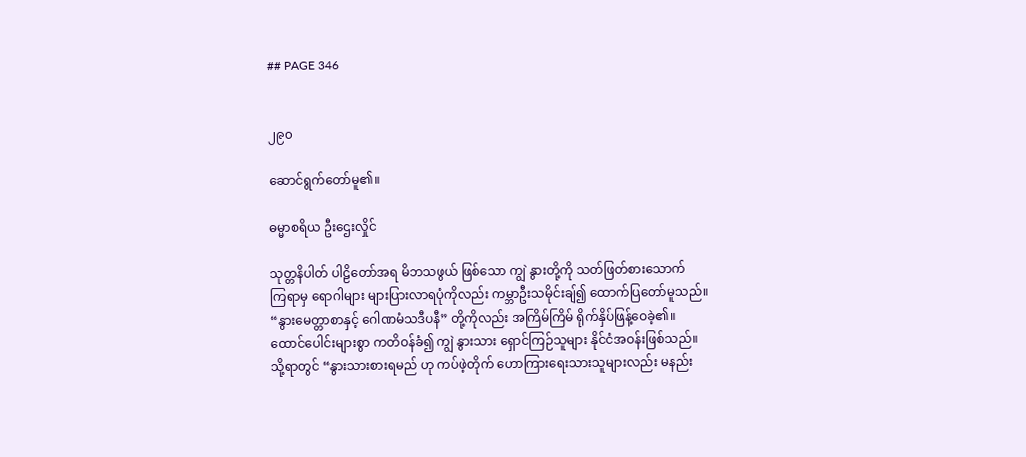## PAGE 346


၂၉၀

ဆောင်ရွက်တော်မူ၏။

ဓမ္မာစရိယ ဦးဌေးလှိုင်

သုတ္တနိပါတ် ပါဠိတော်အရ မိဘသဖွယ် ဖြစ်သော ကျွဲ နွားတို့ကို သတ်ဖြတ်စားသောက်
ကြရာမှ ရောဂါများ များပြားလာရပုံကိုလည်း ကမ္ဘာဦးသမိုင်းချ်၍ ထောက်ပြတော်မူသည်။
“နွားမေတ္တာစာနှင့် ဂေါဏမံသဒီပနီ” တို့ကိုလည်း အကြိမ်ကြိမ် ရိုက်နှိပ်ဖြန့်ဝေခဲ့၏။
ထောင်ပေါင်းများစွာ ကတိဝန်ခံ၍ ကျွဲ နွားသား ရှောင်ကြဉ်သူများ နိုင်ငံအဝန်းဖြစ်သည်။
သို့ရာတွင် “နွားသားစားရမည် ဟု ကပ်ဖဲ့တိုက် ဟောကြားရေးသားသူများလည်း မနည်း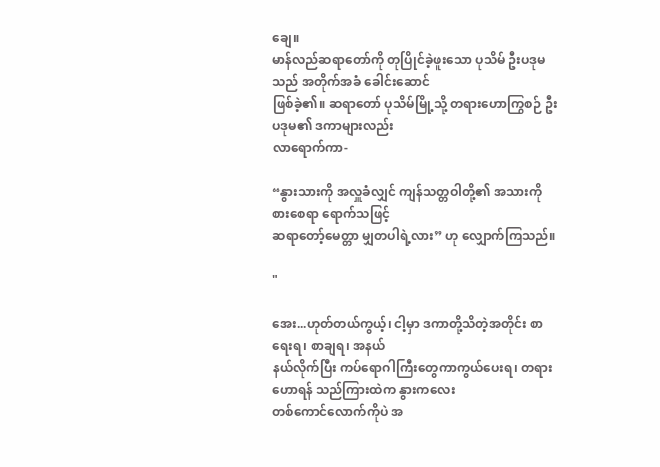ချေ။
မာန်လည်ဆရာတော်ကို တုပြိုင်ခဲ့ဖူးသော ပုသိမ် ဦးပဒုမသည် အတိုက်အခံ ခေါင်းဆောင်
ဖြစ်ခဲ့၏။ ဆရာတော် ပုသိမ်မြို့သို့ တရားဟောကြွစဉ် ဦးပဒုမ၏ ဒကာများလည်း
လာရောက်ကာ-

“နွားသားကို အလှူခံလျှင် ကျန်သတ္တဝါတို့၏ အသားကို စားစေရာ ရောက်သဖြင့်
ဆရာတော့်မေတ္တာ မျှတပါရဲ့လား” ဟု လျှောက်ကြသည်။

"

အေး...ဟုတ်တယ်ကွယ့်၊ ငါ့မှာ ဒကာတို့သိတဲ့အတိုင်း စာရေးရ၊ စာချရ၊ အနယ်
နယ်လိုက်ပြီး ကပ်ရောဂါကြီးတွေကာကွယ်ပေးရ၊ တရားဟောရန် သည်ကြားထဲက နွားကလေး
တစ်ကောင်လောက်ကိုပဲ အ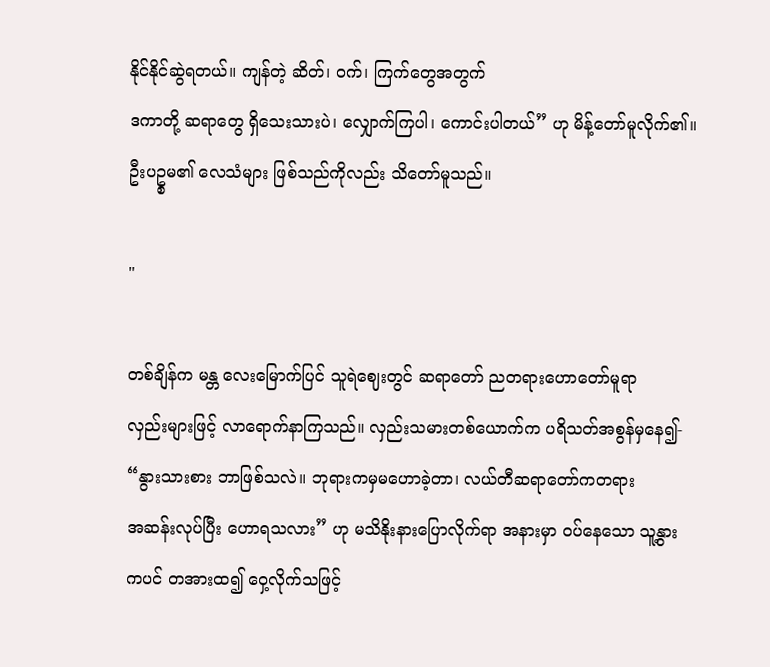နိုင်နိုင်ဆွဲရတယ်။ ကျန်တဲ့ ဆိတ်၊ ဝက်၊ ကြက်တွေအတွက်
ဒကာတို့ ဆရာတွေ ရှိသေးသားပဲ၊ လျှောက်ကြပါ၊ ကောင်းပါတယ်” ဟု မိန့်တော်မူလိုက်၏။
ဦးပဥ္စမ၏ လေသံများ ဖြစ်သည်ကိုလည်း သိတော်မူသည်။

"

တစ်ချိန်က မန္တ လေးမြောက်ပြင် သူရဲဈေးတွင် ဆရာတော် ညတရားဟောတော်မူရာ
လှည်းများဖြင့် လာရောက်နာကြသည်။ လှည်းသမားတစ်ယောက်က ပရိသတ်အစွန်မှနေ၍-
“နွားသားစား ဘာဖြစ်သလဲ။ ဘုရားကမှမဟောခဲ့တာ၊ လယ်တီဆရာတော်ကတရား
အဆန်းလုပ်ပြီး ဟောရသလား” ဟု မသိနိုးနားပြောလိုက်ရာ အနားမှာ ဝပ်နေသော သူ့နွား
ကပင် တအားထ၍ ဝှေ့လိုက်သဖြင့်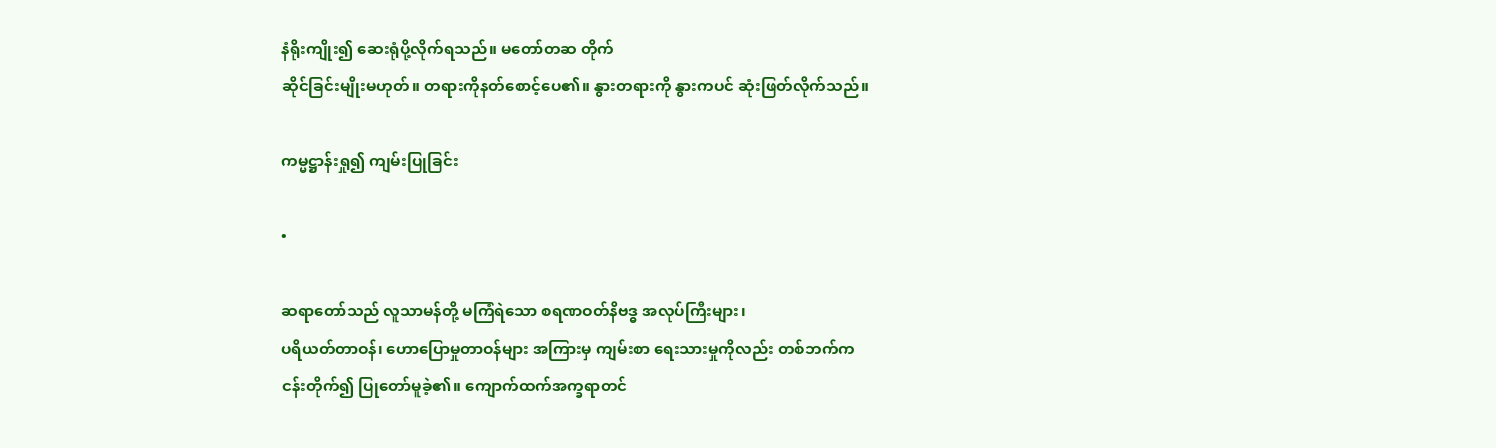နံရိုးကျိုး၍ ဆေးရုံပို့လိုက်ရသည်။ မတော်တဆ တိုက်
ဆိုင်ခြင်းမျိုးမဟုတ်။ တရားကိုနတ်စောင့်ပေ၏။ နွားတရားကို နွားကပင် ဆုံးဖြတ်လိုက်သည်။

ကမ္မဋ္ဌာန်းရှု၍ ကျမ်းပြုခြင်း

•

ဆရာတော်သည် လူသာမန်တို့ မကြံရဲသော စရဏဝတ်နိဗဒ္ဓ အလုပ်ကြီးများ၊
ပရိယတ်တာဝန်၊ ဟောပြောမှုတာဝန်များ အကြားမှ ကျမ်းစာ ရေးသားမှုကိုလည်း တစ်ဘက်က
ငန်းတိုက်၍ ပြုတော်မူခဲ့၏။ ကျောက်ထက်အက္ခရာတင်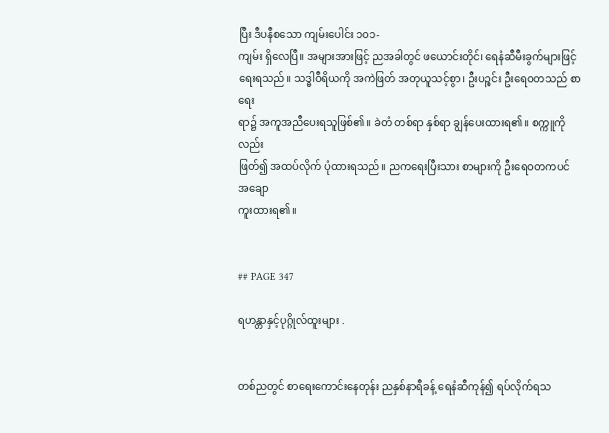ပြီး ဒီပနီစသော ကျမ်းပေါင်း ၁၀၁-
ကျမ်း ရှိလေပြီ။ အများအားဖြင့် ညအခါတွင် ဖယောင်းတိုင်၊ ရေနံဆီမီးခွက်များဖြင့်
ရေးရသည်။ သဒ္ဓါဝီရိယကို အကဲဖြတ် အတုယူသင့်စွာ၊ ဦးပဉ္စင်း ဦးရေဝတသည် စာရေး
ရာ၌ အကူအညီပေးရသူဖြစ်၏။ ခဲတံ တစ်ရာ နှစ်ရာ ချွန်ပေးထားရ၏။ စက္ကူကိုလည်း
ဖြတ်၍ အထပ်လိုက် ပုံထားရသည်။ ညကရေးပြီးသား စာများကို ဦးရေဝတကပင် အချော
ကူးထားရ၏။


## PAGE 347

ရဟန္တာနှင့်ပုဂ္ဂိုလ်ထူးများ .


တစ်ညတွင် စာရေးကောင်းနေတုန်း ညနှစ်နာရီခန့် ရေနံဆီကုန်၍ ရပ်လိုက်ရသ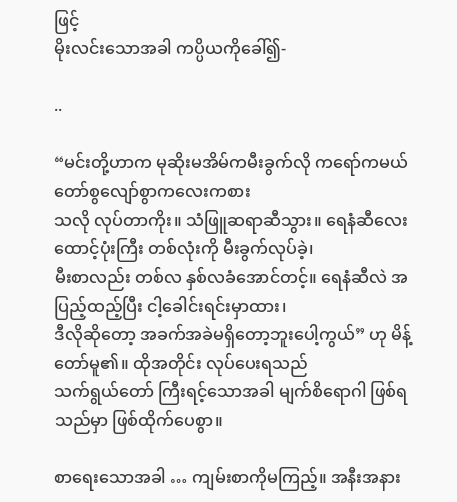ဖြင့်
မိုးလင်းသောအခါ ကပ္ပိယကိုခေါ်၍-

..

“မင်းတို့ဟာက မုဆိုးမအိမ်ကမီးခွက်လို ကရော်ကမယ် တော်စွလျော်စွာကလေးကစား
သလို လုပ်တာကိုး။ သံဖြူဆရာဆီသွား။ ရေနံဆီလေးထောင့်ပုံးကြီး တစ်လုံးကို မီးခွက်လုပ်ခဲ့၊
မီးစာလည်း တစ်လ နှစ်လခံအောင်တင့်။ ရေနံဆီလဲ အပြည့်ထည့်ပြီး ငါ့ခေါင်းရင်းမှာထား၊
ဒီလိုဆိုတော့ အခက်အခဲမရှိတော့ဘူးပေါ့ကွယ်” ဟု မိန့်တော်မူ၏။ ထိုအတိုင်း လုပ်ပေးရသည်
သက်ရွယ်တော် ကြီးရင့်သောအခါ မျက်စိရောဂါ ဖြစ်ရသည်မှာ ဖြစ်ထိုက်ပေစွာ။

စာရေးသောအခါ … ကျမ်းစာကိုမကြည့်။ အနီးအနား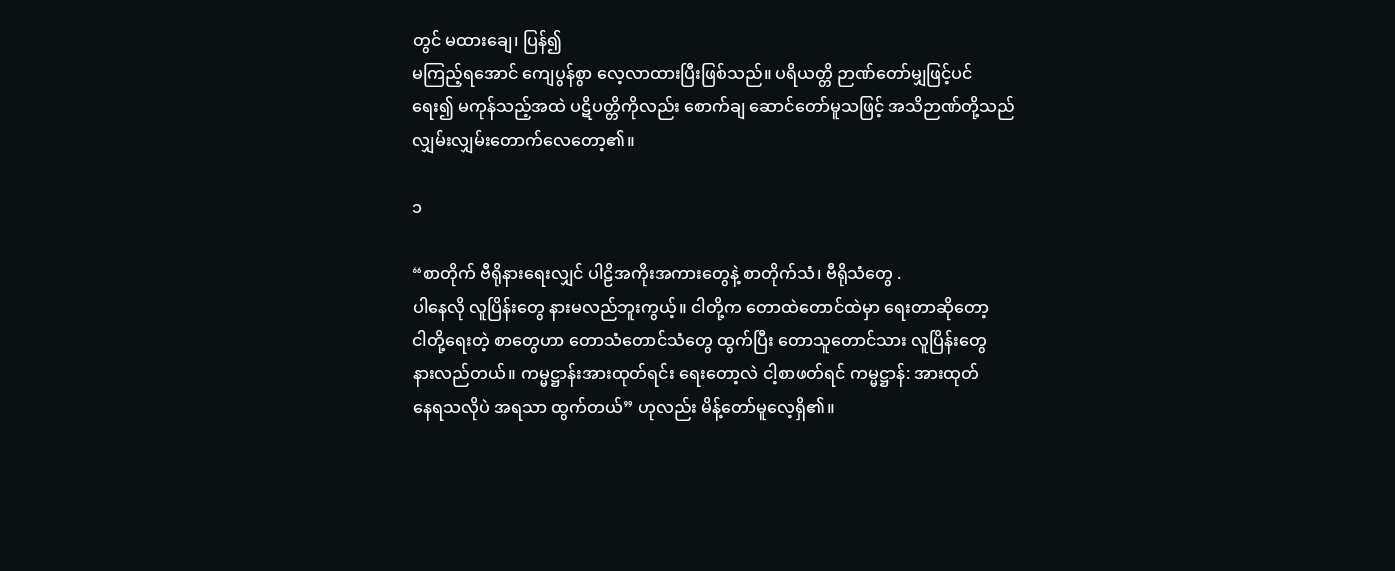တွင် မထားချေ၊ ပြန်၍
မကြည့်ရအောင် ကျေပွန်စွာ လေ့လာထားပြီးဖြစ်သည်။ ပရိယတ္တိ ဉာဏ်တော်မျှဖြင့်ပင်
ရေး၍ မကုန်သည့်အထဲ ပဋိပတ္တိကိုလည်း စောက်ချ ဆောင်တော်မူသဖြင့် အသိဉာဏ်တို့သည်
လျှမ်းလျှမ်းတောက်လေတော့၏။

၁

“စာတိုက် ဗီရိုနားရေးလျှင် ပါဠိအကိုးအကားတွေနဲ့ စာတိုက်သံ၊ ဗီရိုသံတွေ .
ပါနေလို လူပြိန်းတွေ နားမလည်ဘူးကွယ့်။ ငါတို့က တောထဲတောင်ထဲမှာ ရေးတာဆိုတော့
ငါတို့ရေးတဲ့ စာတွေဟာ တောသံတောင်သံတွေ ထွက်ပြီး တောသူတောင်သား လူပြိန်းတွေ
နားလည်တယ်။ ကမ္မဋ္ဌာန်းအားထုတ်ရင်း ရေးတော့လဲ ငါ့စာဖတ်ရင် ကမ္မဋ္ဌာန်: အားထုတ်
နေရသလိုပဲ အရသာ ထွက်တယ်” ဟုလည်း မိန့်တော်မူလေ့ရှိ၏။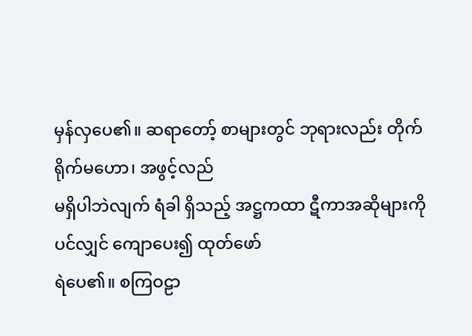မှန်လှပေ၏။ ဆရာတော့် စာများတွင် ဘုရားလည်း တိုက်ရိုက်မဟော၊ အဖွင့်လည်
မရှိပါဘဲလျက် ရံခါ ရှိသည့် အဋ္ဌကထာ ဋီကာအဆိုများကိုပင်လျှင် ကျောပေး၍ ထုတ်ဖော်
ရဲပေ၏။ စကြဝဠာ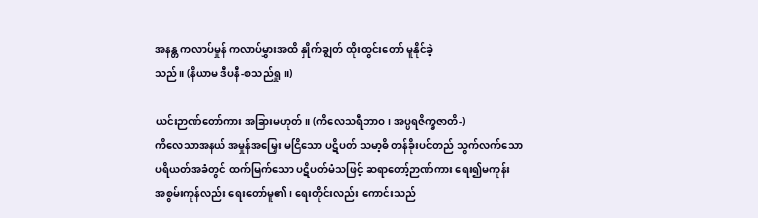အနန္တ ကလာပ်မှုန် ကလာပ်မွှားအထိ နှိုက်ချွတ် ထိုးထွင်းတော် မူနိုင်ခဲ့
သည်။ (နိယာမ ဒီပနီ-စသည်ရှု။)

ယင်းဉာဏ်တော်ကား အခြားမဟုတ်။ (ကိလေသရီဘာဝ၊ အပ္ပရဇိက္ခဇာတိ-)
ကိလေသာအနယ် အမှုန်အမြှေး မငြိသော ပဋိပတ် သမာ့ဓိ တန်ခိုးပင်တည် သွက်လက်သော
ပရိယတ်အခံတွင် ထက်မြက်သော ပဋိပတ်မံသဖြင့် ဆရာတော့်ဉာဏ်ကား ရေး၍မကုန်း
အစွမ်းကုန်လည်း ရေးတော်မူ၏၊ ရေးတိုင်းလည်း ကောင်းသည်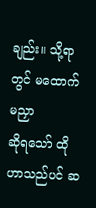ချည်း။ သို့ရာတွင် မထောက်မညှာ
ဆိုရသော် ထိုဟာသည်ပင် ဆ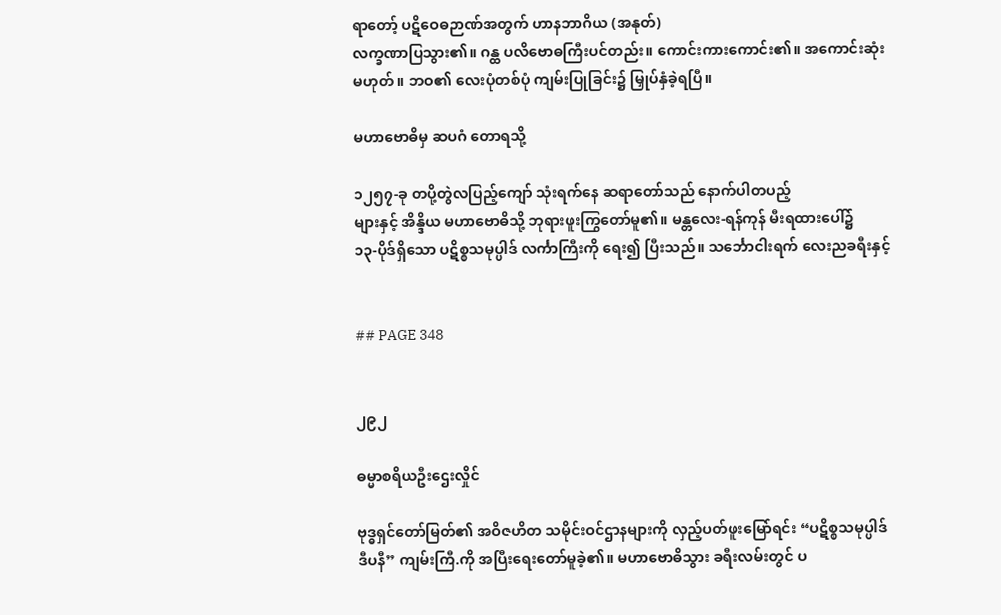ရာတော့် ပဋိဝေဓဉာဏ်အတွက် ဟာနဘာဂိယ (အနုတ်)
လက္ခဏာပြသွား၏။ ဂန္ထ ပလိဗောဓကြီးပင်တည်း။ ကောင်းကားကောင်း၏။ အကောင်းဆုံး
မဟုတ်။ ဘဝ၏ လေးပုံတစ်ပုံ ကျမ်းပြုခြင်း၌ မြှုပ်နှံခဲ့ရပြီ။

မဟာဗောဓိမှ ဆပဂံ တောရသို့

၁၂၅၇-ခု တပို့တွဲလပြည့်ကျော် သုံးရက်နေ ဆရာတော်သည် နောက်ပါတပည့်
များနှင့် အိန္ဒိယ မဟာဗောဓိသို့ ဘုရားဖူးကြွတော်မူ၏။ မန္တလေး-ရန်ကုန် မီးရထားပေါ်၌
၁၃-ပိုဒ်ရှိသော ပဋိစ္စသမုပ္ပါဒ် လင်္ကာကြီးကို ရေး၍ ပြီးသည်။ သင်္ဘောငါးရက် လေးညခရီးနှင့်


## PAGE 348


၂၉၂

ဓမ္မာစရိယဦးဌေးလှိုင်

ဗုဒ္ဓရှင်တော်မြတ်၏ အဝိဇဟိတ သမိုင်းဝင်ဌာနများကို လှည့်ပတ်ဖူးမြော်ရင်း “ပဋိစ္စသမုပ္ပါဒ်
ဒီပနီ” ကျမ်းကြီ.ကို အပြီးရေးတော်မူခဲ့၏။ မဟာဗောဓိသွား ခရီးလမ်းတွင် ပ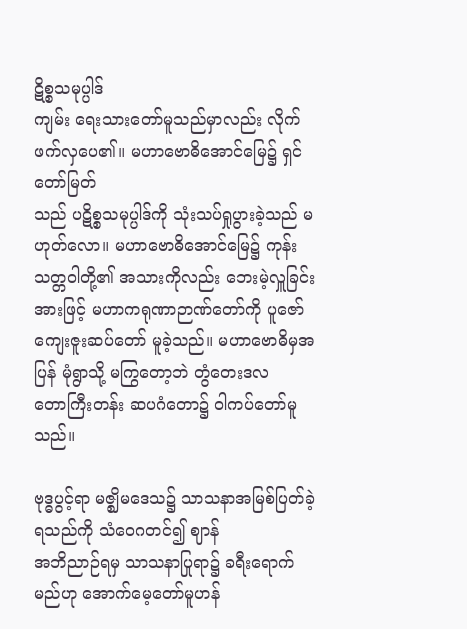ဋိစ္စသမုပ္ပါဒ်
ကျမ်း ရေးသားတော်မူသည်မှာလည်း လိုက်ဖက်လှပေ၏။ မဟာဗောဓိအောင်မြေ၌ ရှင်တော်မြတ်
သည် ပဋိစ္စသမုပ္ပါဒ်ကို သုံးသပ်ရှုပွားခဲ့သည် မဟုတ်လော။ မဟာဗောဓိအောင်မြေ၌ ကုန်း
သတ္တဝါတို့၏ အသားကိုလည်း ဘေးမဲ့လှူခြင်းအားဖြင့် မဟာကရုဏာဉာဏ်တော်ကို ပူဇော်
ကျေးဇူးဆပ်တော် မူခဲ့သည်။ မဟာဗောဓိမှအပြန် မုံရွာသို့ မကြွတော့ဘဲ တွံတေးဒလ
တောကြီးတန်း ဆပဂံတော၌ ဝါကပ်တော်မူသည်။

ဗုဒ္ဓပွင့်ရာ မဇ္ဈိမဒေသ၌ သာသနာအမြစ်ပြတ်ခဲ့ရသည်ကို သံဝေဂတင်၍ ဈာန်
အဘိညာဉ်ရမှ သာသနာပြုရာ၌ ခရီးရောက်မည်ဟု အောက်မေ့တော်မူဟန်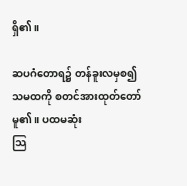ရှိ၏။

ဆပဂံတောရ၌ တန်ခူးလမှစ၍ သမထကို စတင်အားထုတ်တော်မူ၏။ ပထမဆုံး
သြ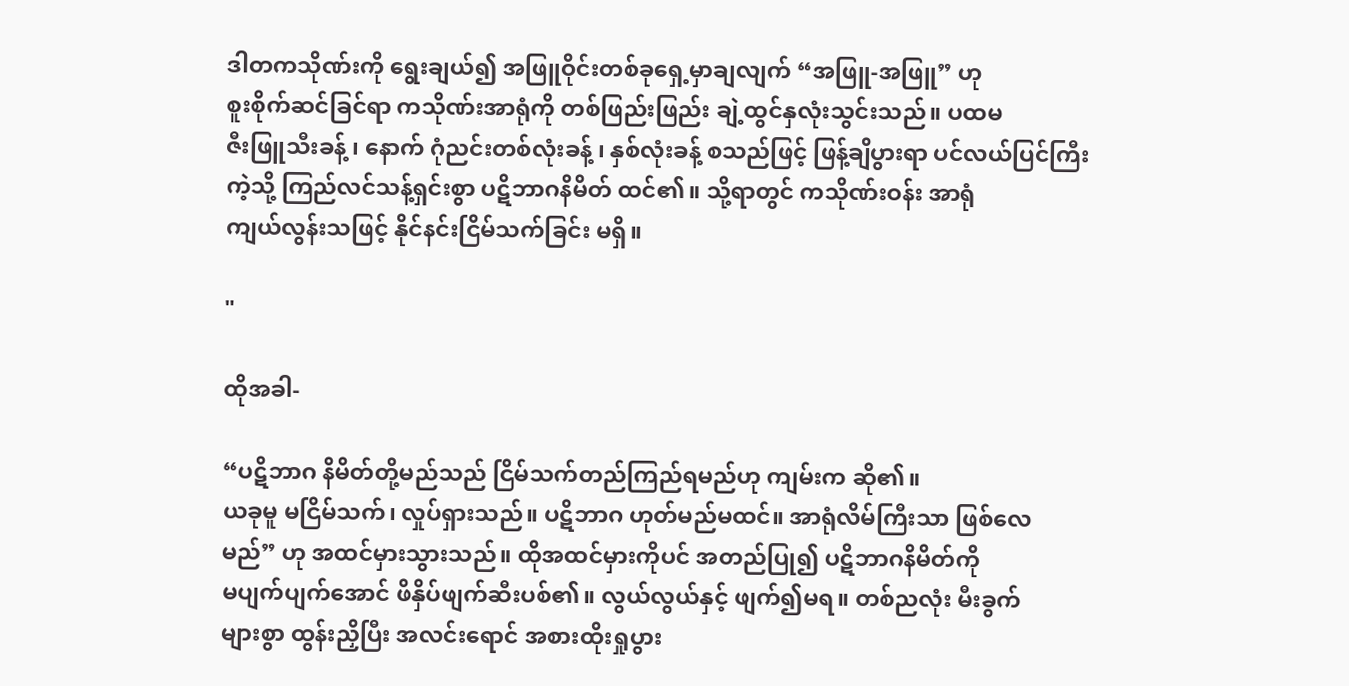ဒါတကသိုဏ်းကို ရွေးချယ်၍ အဖြူဝိုင်းတစ်ခုရှေ့မှာချလျက် “အဖြူ-အဖြူ” ဟု
စူးစိုက်ဆင်ခြင်ရာ ကသိုဏ်းအာရုံကို တစ်ဖြည်းဖြည်း ချဲ့ထွင်နှလုံးသွင်းသည်။ ပထမ
ဇီးဖြူသီးခန့် ၊ နောက် ဂုံညင်းတစ်လုံးခန့် ၊ နှစ်လုံးခန့် စသည်ဖြင့် ဖြန့်ချိပွားရာ ပင်လယ်ပြင်ကြီး
ကဲ့သို့ ကြည်လင်သန့်ရှင်းစွာ ပဋိဘာဂနိမိတ် ထင်၏။ သို့ရာတွင် ကသိုဏ်းဝန်း အာရုံ
ကျယ်လွန်းသဖြင့် နိုင်နင်းငြိမ်သက်ခြင်း မရှိ။

"

ထိုအခါ-

“ပဋိဘာဂ နိမိတ်တို့မည်သည် ငြိမ်သက်တည်ကြည်ရမည်ဟု ကျမ်းက ဆို၏။
ယခုမူ မငြိမ်သက်၊ လှုပ်ရှားသည်။ ပဋိဘာဂ ဟုတ်မည်မထင်။ အာရုံလိမ်ကြီးသာ ဖြစ်လေ
မည်” ဟု အထင်မှားသွားသည်။ ထိုအထင်မှားကိုပင် အတည်ပြု၍ ပဋိဘာဂနိမိတ်ကို
မပျက်ပျက်အောင် ဖိနှိပ်ဖျက်ဆီးပစ်၏။ လွယ်လွယ်နှင့် ဖျက်၍မရ။ တစ်ညလုံး မီးခွက်
များစွာ ထွန်းညှိပြီး အလင်းရောင် အစားထိုးရှုပွား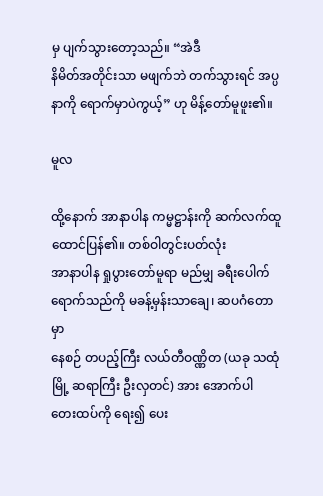မှ ပျက်သွားတော့သည်။ “အဲဒီ
နိမိတ်အတိုင်းသာ မဖျက်ဘဲ တက်သွားရင် အပ္ပနာကို ရောက်မှာပဲကွယ့်” ဟု မိန့်တော်မူဖူး၏။

မူလ

ထို့နောက် အာနာပါန ကမ္မဋ္ဌာန်းကို ဆက်လက်ထူထောင်ပြန်၏။ တစ်ဝါတွင်းပတ်လုံး
အာနာပါန ရှုပွားတော်မူရာ မည်မျှ ခရီးပေါက်ရောက်သည်ကို မခန့်မှန်းသာချေ၊ ဆပဂံတောမှာ
နေစဉ် တပည့်ကြီး လယ်တီဝဏ္ဏိတ (ယခု သထုံမြို့ ဆရာကြီး ဦးလှတင်) အား အောက်ပါ
တေးထပ်ကို ရေး၍ ပေး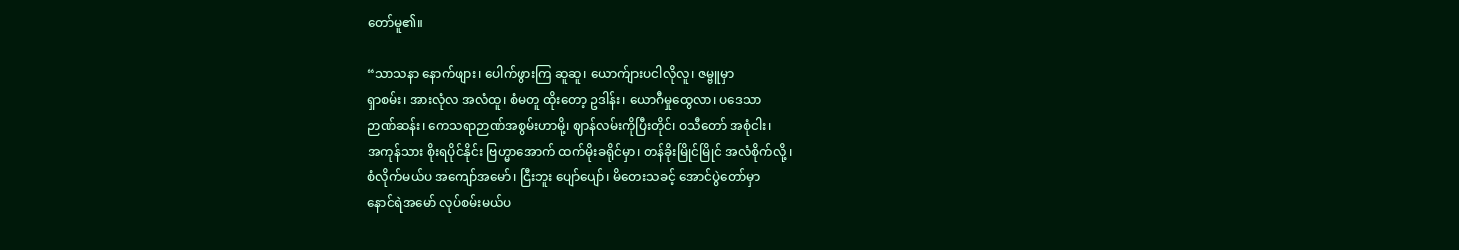တော်မူ၏။

“သာသနာ နောက်ဖျား၊ ပေါက်ဖွားကြ ဆူဆူ၊ ယောက်ျားပငါလိုလူ၊ ဇမ္ဗူမှာ
ရှာစမ်း၊ အားလုံလ အလံထူ၊ စံမတူ ထိုးတော့ ဥဒါန်း၊ ယောဂီမှုထွေလာ၊ ပဒေသာ
ဉာဏ်ဆန်း၊ ကေသရာဉာဏ်အစွမ်းဟာမို့၊ ဈာန်လမ်းကိုပြီးတိုင်၊ ဝသီတော် အစုံငါး၊
အကုန်သား စိုးရပိုင်နိုင်း ဗြဟ္မာအောက် ထက်မိုးခရိုင်မှာ၊ တန်ခိုးမြိုင်မြိုင် အလံစိုက်လို့ ၊
စံလိုက်မယ်ပ အကျော်အမော်၊ ငြီးဘူး ပျော်ပျော်၊ မိတေးသခင့် အောင်ပွဲတော်မှာ
နောင်ရဲအမော် လုပ်စမ်းမယ်ပ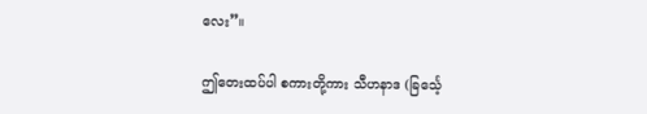လေး”။

ဤတေးထပ်ပါ စကားတို့ကား သီဟနာဒ (ခြင်္သေ့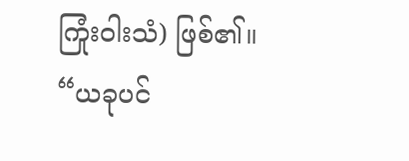ကြုံးဝါးသံ) ဖြစ်၏။ “ယခုပင်